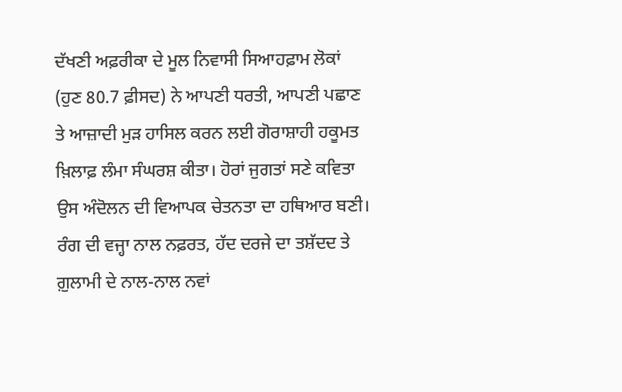ਦੱਖਣੀ ਅਫ਼ਰੀਕਾ ਦੇ ਮੂਲ ਨਿਵਾਸੀ ਸਿਆਹਫ਼ਾਮ ਲੋਕਾਂ (ਹੁਣ 80.7 ਫ਼ੀਸਦ) ਨੇ ਆਪਣੀ ਧਰਤੀ, ਆਪਣੀ ਪਛਾਣ ਤੇ ਆਜ਼ਾਦੀ ਮੁੜ ਹਾਸਿਲ ਕਰਨ ਲਈ ਗੋਰਾਸ਼ਾਹੀ ਹਕੂਮਤ ਖ਼ਿਲਾਫ਼ ਲੰਮਾ ਸੰਘਰਸ਼ ਕੀਤਾ। ਹੋਰਾਂ ਜੁਗਤਾਂ ਸਣੇ ਕਵਿਤਾ ਉਸ ਅੰਦੋਲਨ ਦੀ ਵਿਆਪਕ ਚੇਤਨਤਾ ਦਾ ਹਥਿਆਰ ਬਣੀ। ਰੰਗ ਦੀ ਵਜ੍ਹਾ ਨਾਲ ਨਫ਼ਰਤ, ਹੱਦ ਦਰਜੇ ਦਾ ਤਸ਼ੱਦਦ ਤੇ ਗ਼ੁਲਾਮੀ ਦੇ ਨਾਲ-ਨਾਲ ਨਵਾਂ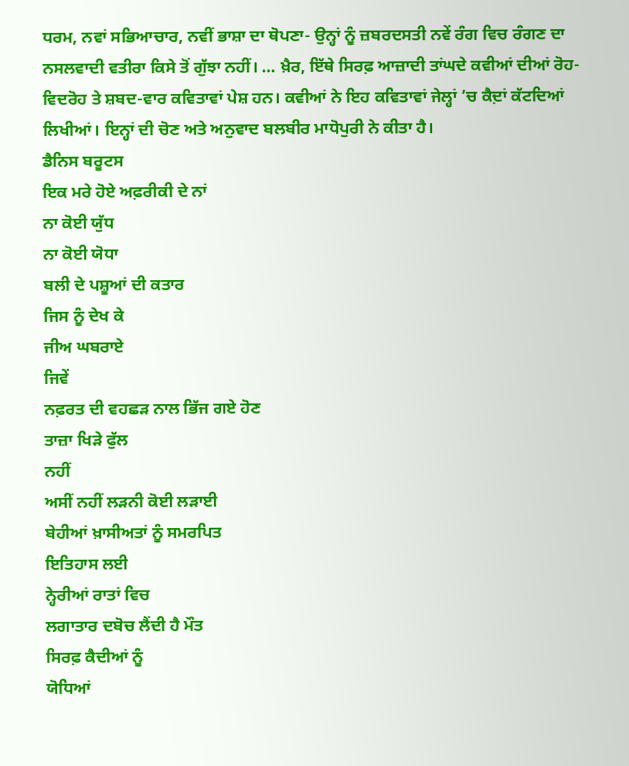ਧਰਮ, ਨਵਾਂ ਸਭਿਆਚਾਰ, ਨਵੀਂ ਭਾਸ਼ਾ ਦਾ ਥੋਪਣਾ- ਉਨ੍ਹਾਂ ਨੂੰ ਜ਼ਬਰਦਸਤੀ ਨਵੇਂ ਰੰਗ ਵਿਚ ਰੰਗਣ ਦਾ ਨਸਲਵਾਦੀ ਵਤੀਰਾ ਕਿਸੇ ਤੋਂ ਗੁੱਝਾ ਨਹੀਂ। … ਖ਼ੈਰ, ਇੱਥੇ ਸਿਰਫ਼ ਆਜ਼ਾਦੀ ਤਾਂਘਦੇ ਕਵੀਆਂ ਦੀਆਂ ਰੋਹ-ਵਿਦਰੋਹ ਤੇ ਸ਼ਬਦ-ਵਾਰ ਕਵਿਤਾਵਾਂ ਪੇਸ਼ ਹਨ। ਕਵੀਆਂ ਨੇ ਇਹ ਕਵਿਤਾਵਾਂ ਜੇਲ੍ਹਾਂ ’ਚ ਕੈਦ਼ਾਂ ਕੱਟਦਿਆਂ ਲਿਖੀਆਂ। ਇਨ੍ਹਾਂ ਦੀ ਚੋਣ ਅਤੇ ਅਨੁਵਾਦ ਬਲਬੀਰ ਮਾਧੋਪੁਰੀ ਨੇ ਕੀਤਾ ਹੈ।
ਡੈਨਿਸ ਬਰੂਟਸ
ਇਕ ਮਰੇ ਹੋਏ ਅਫ਼ਰੀਕੀ ਦੇ ਨਾਂ
ਨਾ ਕੋਈ ਯੁੱਧ
ਨਾ ਕੋਈ ਯੋਧਾ
ਬਲੀ ਦੇ ਪਸ਼ੂਆਂ ਦੀ ਕਤਾਰ
ਜਿਸ ਨੂੰ ਦੇਖ ਕੇ
ਜੀਅ ਘਬਰਾਏ
ਜਿਵੇਂ
ਨਫ਼ਰਤ ਦੀ ਵਹਛੜ ਨਾਲ ਭਿੱਜ ਗਏ ਹੋਣ
ਤਾਜ਼ਾ ਖਿੜੇ ਫੁੱਲ
ਨਹੀਂ
ਅਸੀਂ ਨਹੀਂ ਲੜਨੀ ਕੋਈ ਲੜਾਈ
ਬੇਹੀਆਂ ਖ਼ਾਸੀਅਤਾਂ ਨੂੰ ਸਮਰਪਿਤ
ਇਤਿਹਾਸ ਲਈ
ਨ੍ਹੇਰੀਆਂ ਰਾਤਾਂ ਵਿਚ
ਲਗਾਤਾਰ ਦਬੋਚ ਲੈਂਦੀ ਹੈ ਮੌਤ
ਸਿਰਫ਼ ਕੈਦੀਆਂ ਨੂੰ
ਯੋਧਿਆਂ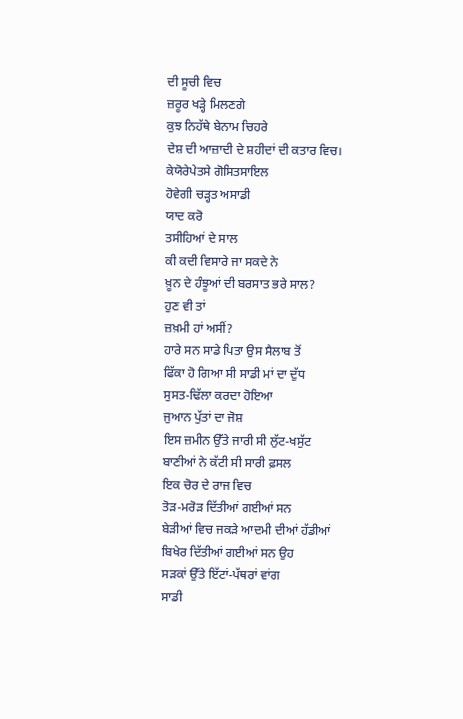ਦੀ ਸੂਚੀ ਵਿਚ
ਜ਼ਰੂਰ ਖੜ੍ਹੇ ਮਿਲਣਗੇ
ਕੁਝ ਨਿਹੱਥੇ ਬੇਨਾਮ ਚਿਹਰੇ
ਦੇਸ਼ ਦੀ ਆਜ਼ਾਦੀ ਦੇ ਸ਼ਹੀਦਾਂ ਦੀ ਕਤਾਰ ਵਿਚ।
ਕੇਯੋਰੇਪੇਤਸੇ ਗੋਸਿਤਸਾਇਲ
ਹੋਵੇਗੀ ਚੜ੍ਹਤ ਅਸਾਡੀ
ਯਾਦ ਕਰੋ
ਤਸੀਹਿਆਂ ਦੇ ਸਾਲ
ਕੀ ਕਦੀ ਵਿਸਾਰੇ ਜਾ ਸਕਦੇ ਨੇ
ਖ਼ੂਨ ਦੇ ਹੰਝੂਆਂ ਦੀ ਬਰਸਾਤ ਭਰੇ ਸਾਲ?
ਹੁਣ ਵੀ ਤਾਂ
ਜ਼ਖ਼ਮੀ ਹਾਂ ਅਸੀਂ?
ਹਾਰੇ ਸਨ ਸਾਡੇ ਪਿਤਾ ਉਸ ਸੈਲਾਬ ਤੋਂ
ਫਿੱਕਾ ਹੋ ਗਿਆ ਸੀ ਸਾਡੀ ਮਾਂ ਦਾ ਦੁੱਧ
ਸੁਸਤ-ਢਿੱਲਾ ਕਰਦਾ ਹੋਇਆ
ਜੁਆਨ ਪੁੱਤਾਂ ਦਾ ਜੋਸ਼
ਇਸ ਜ਼ਮੀਨ ਉੱਤੇ ਜਾਰੀ ਸੀ ਲੁੱਟ-ਖਸੁੱਟ
ਬਾਣੀਆਂ ਨੇ ਕੱਟੀ ਸੀ ਸਾਰੀ ਫ਼ਸਲ
ਇਕ ਚੋਰ ਦੇ ਰਾਜ ਵਿਚ
ਤੋੜ-ਮਰੋੜ ਦਿੱਤੀਆਂ ਗਈਆਂ ਸਨ
ਬੇੜੀਆਂ ਵਿਚ ਜਕੜੇ ਆਦਮੀ ਦੀਆਂ ਹੱਡੀਆਂ
ਬਿਖੇਰ ਦਿੱਤੀਆਂ ਗਈਆਂ ਸਨ ਉਹ
ਸੜਕਾਂ ਉੱਤੇ ਇੱਟਾਂ-ਪੱਥਰਾਂ ਵਾਂਗ
ਸਾਡੀ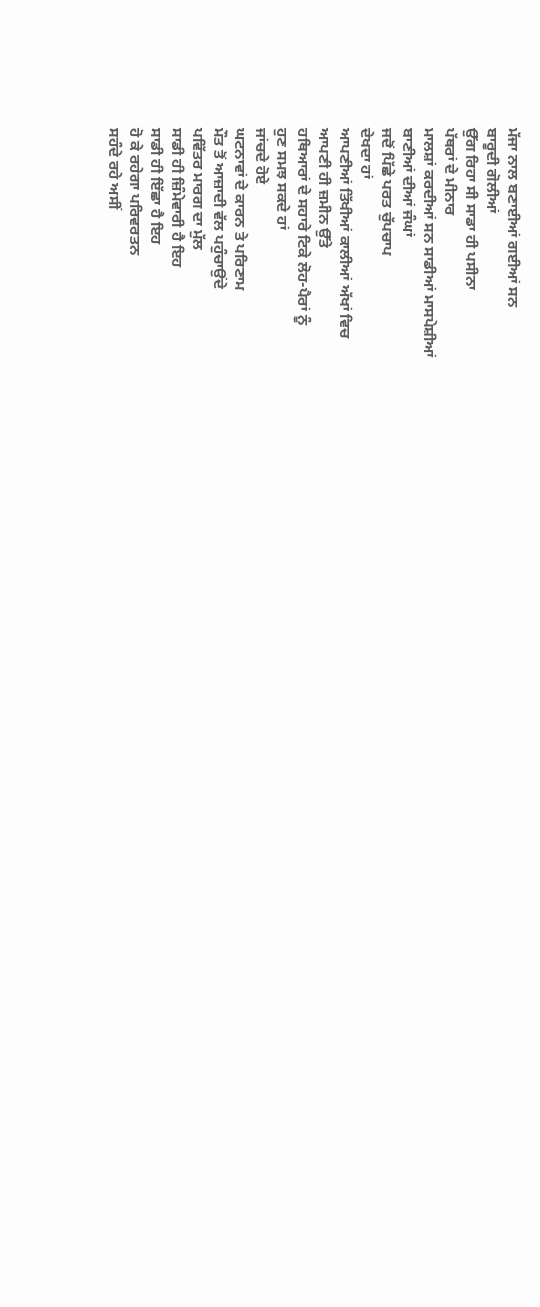ਮੱਜਾ ਨਾਲ ਬਣਾਈਆਂ ਗਈਆਂ ਸਨ
ਬਾਰੂਦੀ ਗੋਲੀਆਂ
ਉੱਗ ਰਿਹਾ ਸੀ ਸਾਡਾ ਹੀ ਪਸੀਨਾ
ਪੱਥਰਾਂ ਦੇ ਮੀਨਾਰ
ਮਾਲਸ਼ਾਂ ਕਰਦੀਆਂ ਸਨ ਸਾਡੀਆਂ ਮਾਸਪੇਸ਼ੀਆਂ
ਬਾਣੀਆਂ ਦੀਆਂ ਜੰਘਾਂ
ਜਦੋਂ ਪਿੱਛੇ ਪਰਤ ਚੁੱਪਚਾਪ
ਦੇਖਦਾ ਹਾਂ
ਆਪਣੀਆਂ ਤਿੱਖੀਆਂ ਕਾਲੀਆਂ ਅੱਖਾਂ ਵਿਚ
ਆਪਣੀ ਹੀ ਜ਼ਮੀਨ ਉੱਤੇ
ਹਥਿਆਰਾਂ ਦੇ ਸਹਾਰੇ ਟਿਕੇ ਲੋਹ-ਪੈਰਾਂ ਨੂੰ
ਹੁਣ ਸਮਝ ਸਕਦੇ ਹਾਂ
ਜਾਂਚਦੇ ਹੋਏ
ਘਟਨਾਵਾਂ ਦੇ ਕਾਰਨ ਤੇ ਪਰਿਣਾਮ
ਮੌਤ ਤੋਂ ਆਜ਼ਾਦੀ ਵੱਲ ਪਹੁੰਚਾਉਂਦੇ
ਪਵਿੱਤਰ ਮਾਰਗ ਦਾ ਮੁੱਲ
ਸਾਡੀ ਹੀ ਜ਼ਿੰਮੇਵਾਰੀ ਹੈ ਇਹ
ਸਾਡੀ ਹੀ ਇੱਛਾ ਹੈ ਇਹ
ਹੋ ਕੇ ਰਹੇਗਾ ਪਰਿਵਰਤਨ
ਸਹੰਦੇ ਰਹੇ ਅਸੀਂ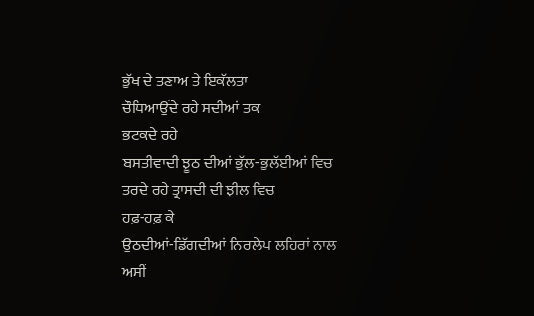ਭੁੱਖ ਦੇ ਤਣਾਅ ਤੇ ਇਕੱਲਤਾ
ਚੌਧਿਆਉਂਦੇ ਰਹੇ ਸਦੀਆਂ ਤਕ
ਭਟਕਦੇ ਰਹੇ
ਬਸਤੀਵਾਦੀ ਝੂਠ ਦੀਆਂ ਭੁੱਲ-ਭੁਲੱਈਆਂ ਵਿਚ
ਤਰਦੇ ਰਹੇ ਤ੍ਰਾਸਦੀ ਦੀ ਝੀਲ ਵਿਚ
ਹਫ਼-ਹਫ਼ ਕੇ
ਉਠਦੀਆਂ-ਡਿੱਗਦੀਆਂ ਨਿਰਲੇਪ ਲਹਿਰਾਂ ਨਾਲ
ਅਸੀਂ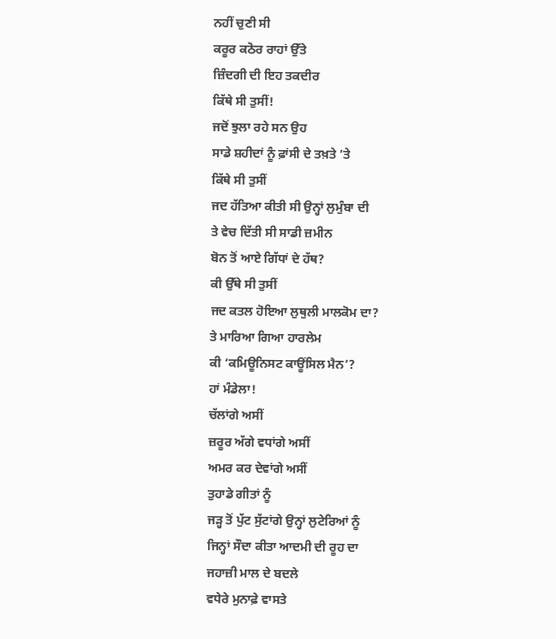ਨਹੀਂ ਚੁਣੀ ਸੀ
ਕਰੂਰ ਕਠੋਰ ਰਾਹਾਂ ਉੱਤੇ
ਜ਼ਿੰਦਗੀ ਦੀ ਇਹ ਤਕਦੀਰ
ਕਿੱਥੇ ਸੀ ਤੁਸੀਂ!
ਜਦੋਂ ਝੁਲਾ ਰਹੇ ਸਨ ਉਹ
ਸਾਡੇ ਸ਼ਹੀਦਾਂ ਨੂੰ ਫ਼ਾਂਸੀ ਦੇ ਤਖ਼ਤੇ ’ਤੇ
ਕਿੱਥੇ ਸੀ ਤੁਸੀਂ
ਜਦ ਹੱਤਿਆ ਕੀਤੀ ਸੀ ਉਨ੍ਹਾਂ ਲੁਮੁੰਬਾ ਦੀ
ਤੇ ਵੇਚ ਦਿੱਤੀ ਸੀ ਸਾਡੀ ਜ਼ਮੀਨ
ਬੋਨ ਤੋਂ ਆਏ ਗਿੱਧਾਂ ਦੇ ਹੱਥ?
ਕੀ ਉੱਥੇ ਸੀ ਤੁਸੀਂ
ਜਦ ਕਤਲ ਹੋਇਆ ਲੁਥੁਲੀ ਮਾਲਕੋਮ ਦਾ?
ਤੇ ਮਾਰਿਆ ਗਿਆ ਹਾਰਲੇਮ
ਕੀ ‘ਕਮਿਊਨਿਸਟ ਕਾਊਂਸਿਲ ਮੈਨ’?
ਹਾਂ ਮੰਡੇਲਾ!
ਚੱਲਾਂਗੇ ਅਸੀਂ
ਜ਼ਰੂਰ ਅੱਗੇ ਵਧਾਂਗੇ ਅਸੀਂ
ਅਮਰ ਕਰ ਦੇਵਾਂਗੇ ਅਸੀਂ
ਤੁਹਾਡੇ ਗੀਤਾਂ ਨੂੰ
ਜੜ੍ਹ ਤੋਂ ਪੁੱਟ ਸੁੱਟਾਂਗੇ ਉਨ੍ਹਾਂ ਲੁਟੇਰਿਆਂ ਨੂੰ
ਜਿਨ੍ਹਾਂ ਸੌਦਾ ਕੀਤਾ ਆਦਮੀ ਦੀ ਰੂਹ ਦਾ
ਜਹਾਜ਼ੀ ਮਾਲ ਦੇ ਬਦਲੇ
ਵਧੇਰੇ ਮੁਨਾਫ਼ੇ ਵਾਸਤੇ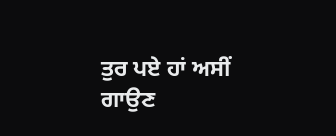ਤੁਰ ਪਏ ਹਾਂ ਅਸੀਂ
ਗਾਉਣ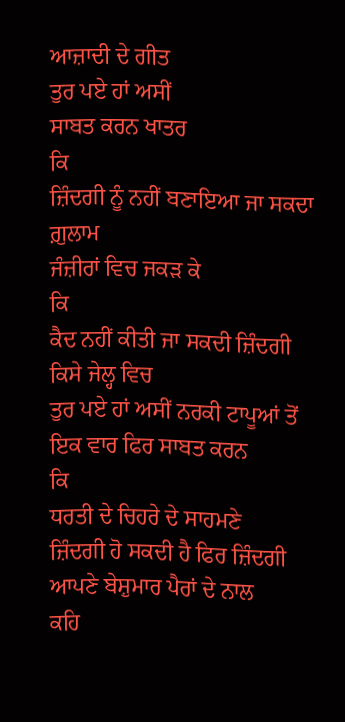ਆਜ਼ਾਦੀ ਦੇ ਗੀਤ
ਤੁਰ ਪਏ ਹਾਂ ਅਸੀਂ
ਸਾਬਤ ਕਰਨ ਖਾਤਰ
ਕਿ
ਜ਼ਿੰਦਗੀ ਨੂੰ ਨਹੀਂ ਬਣਾਇਆ ਜਾ ਸਕਦਾ ਗ਼ੁਲਾਮ
ਜੰਜ਼ੀਰਾਂ ਵਿਚ ਜਕੜ ਕੇ
ਕਿ
ਕੈਦ ਨਹੀਂ ਕੀਤੀ ਜਾ ਸਕਦੀ ਜ਼ਿੰਦਗੀ
ਕਿਸੇ ਜੇਲ੍ਹ ਵਿਚ
ਤੁਰ ਪਏ ਹਾਂ ਅਸੀਂ ਨਰਕੀ ਟਾਪੂਆਂ ਤੋਂ
ਇਕ ਵਾਰ ਫਿਰ ਸਾਬਤ ਕਰਨ
ਕਿ
ਧਰਤੀ ਦੇ ਚਿਹਰੇ ਦੇ ਸਾਹਮਣੇ
ਜ਼ਿੰਦਗੀ ਹੋ ਸਕਦੀ ਹੈ ਫਿਰ ਜ਼ਿੰਦਗੀ
ਆਪਣੇ ਬੇਸ਼ੁਮਾਰ ਪੈਰਾਂ ਦੇ ਨਾਲ
ਕਹਿ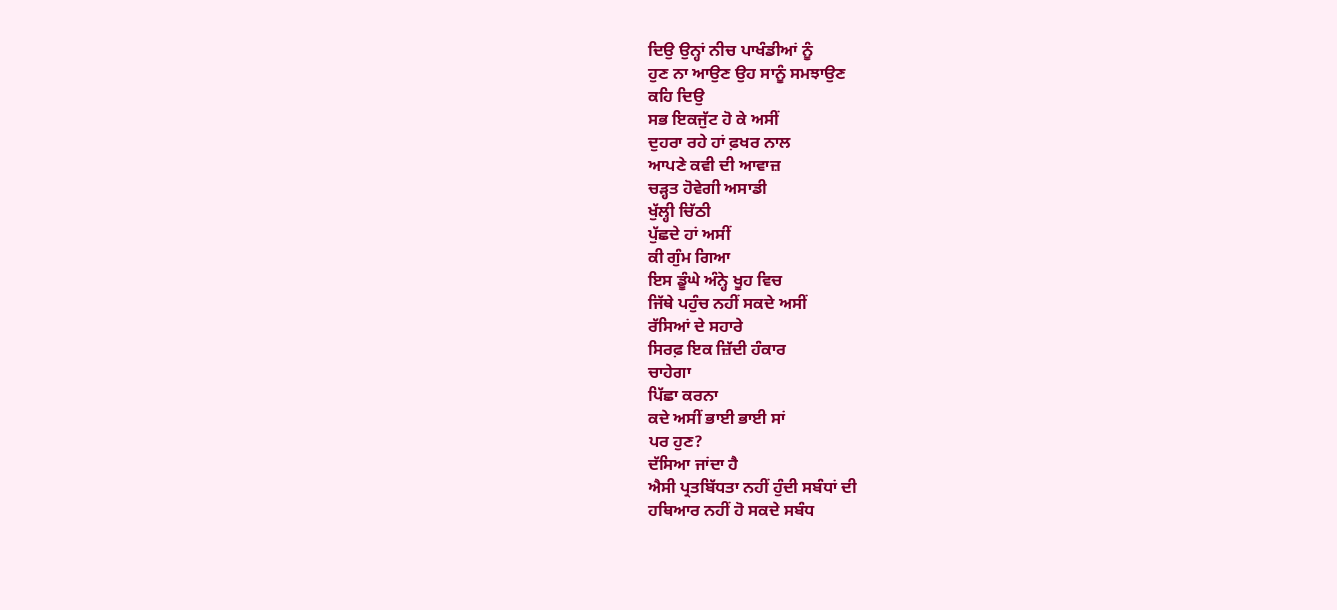ਦਿਉ ਉਨ੍ਹਾਂ ਨੀਚ ਪਾਖੰਡੀਆਂ ਨੂੰ
ਹੁਣ ਨਾ ਆਉਣ ਉਹ ਸਾਨੂੰ ਸਮਝਾਉਣ
ਕਹਿ ਦਿਉ
ਸਭ ਇਕਜੁੱਟ ਹੋ ਕੇ ਅਸੀਂ
ਦੁਹਰਾ ਰਹੇ ਹਾਂ ਫ਼ਖਰ ਨਾਲ
ਆਪਣੇ ਕਵੀ ਦੀ ਆਵਾਜ਼
ਚੜ੍ਹਤ ਹੋਵੇਗੀ ਅਸਾਡੀ
ਖੁੱਲ੍ਹੀ ਚਿੱਠੀ
ਪੁੱਛਦੇ ਹਾਂ ਅਸੀਂ
ਕੀ ਗੁੰਮ ਗਿਆ
ਇਸ ਡੂੰਘੇ ਅੰਨ੍ਹੇ ਖੂਹ ਵਿਚ
ਜਿੱਥੇ ਪਹੁੰਚ ਨਹੀਂ ਸਕਦੇ ਅਸੀਂ
ਰੱਸਿਆਂ ਦੇ ਸਹਾਰੇ
ਸਿਰਫ਼ ਇਕ ਜ਼ਿੱਦੀ ਹੰਕਾਰ
ਚਾਹੇਗਾ
ਪਿੱਛਾ ਕਰਨਾ
ਕਦੇ ਅਸੀਂ ਭਾਈ ਭਾਈ ਸਾਂ
ਪਰ ਹੁਣ?
ਦੱਸਿਆ ਜਾਂਦਾ ਹੈ
ਐਸੀ ਪ੍ਰਤਬਿੱਧਤਾ ਨਹੀਂ ਹੁੰਦੀ ਸਬੰਧਾਂ ਦੀ
ਹਥਿਆਰ ਨਹੀਂ ਹੋ ਸਕਦੇ ਸਬੰਧ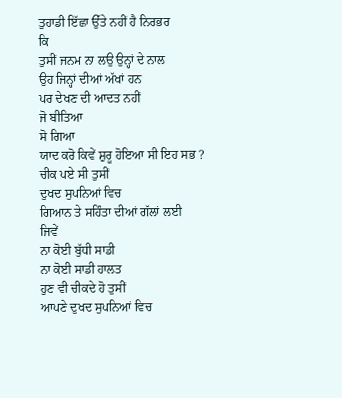ਤੁਹਾਡੀ ਇੱਛਾ ਉੱਤੇ ਨਹੀਂ ਹੈ ਨਿਰਭਰ
ਕਿ
ਤੁਸੀਂ ਜਨਮ ਨਾ ਲਉ ਉਨ੍ਹਾਂ ਦੇ ਨਾਲ
ਉਹ ਜਿਨ੍ਹਾਂ ਦੀਆਂ ਅੱਖਾਂ ਹਨ
ਪਰ ਦੇਖਣ ਦੀ ਆਦਤ ਨਹੀਂ
ਜੋ ਬੀਤਿਆ
ਸੋ ਗਿਆ
ਯਾਦ ਕਰੋ ਕਿਵੇਂ ਸ਼ੁਰੂ ਹੋਇਆ ਸੀ ਇਹ ਸਭ ?
ਚੀਕ ਪਏ ਸੀ ਤੁਸੀਂ
ਦੁਖਦ ਸੁਪਨਿਆਂ ਵਿਚ
ਗਿਆਨ ਤੇ ਸਹਿੰਤਾ ਦੀਆਂ ਗੱਲਾਂ ਲਈ
ਜਿਵੇਂ
ਨਾ ਕੋਈ ਬੁੱਧੀ ਸਾਡੀ
ਨਾ ਕੋਈ ਸਾਡੀ ਹਾਲਤ
ਹੁਣ ਵੀ ਚੀਕਦੇ ਹੋ ਤੁਸੀਂ
ਆਪਣੇ ਦੁਖਦ ਸੁਪਨਿਆਂ ਵਿਚ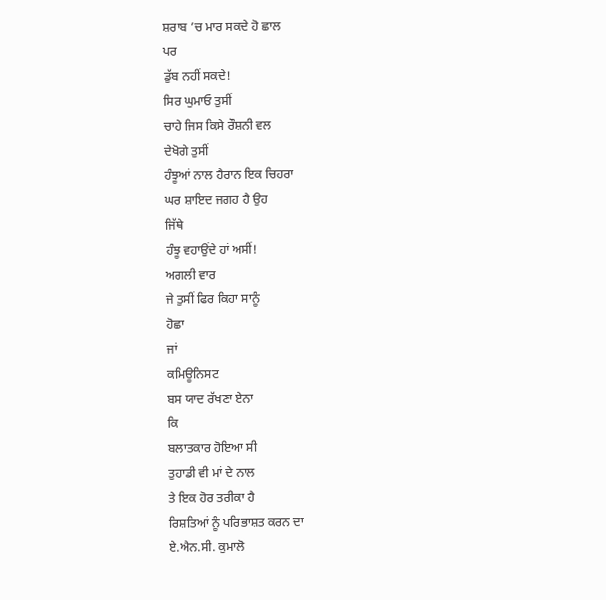ਸ਼ਰਾਬ ’ਚ ਮਾਰ ਸਕਦੇ ਹੋ ਛਾਲ
ਪਰ
ਡੁੱਬ ਨਹੀਂ ਸਕਦੇ!
ਸਿਰ ਘੁਮਾਓ ਤੁਸੀਂ
ਚਾਹੇ ਜਿਸ ਕਿਸੇ ਰੌਸ਼ਨੀ ਵਲ
ਦੇਖੋਗੇ ਤੁਸੀਂ
ਹੰਝੂਆਂ ਨਾਲ ਹੈਰਾਨ ਇਕ ਚਿਹਰਾ
ਘਰ ਸ਼ਾਇਦ ਜਗਹ ਹੈ ਉਹ
ਜਿੱਥੇ
ਹੰਝੂ ਵਹਾਉਂਦੇ ਹਾਂ ਅਸੀਂ!
ਅਗਲੀ ਵਾਰ
ਜੇ ਤੁਸੀਂ ਫਿਰ ਕਿਹਾ ਸਾਨੂੰ
ਹੋਛਾ
ਜਾਂ
ਕਮਿਊਨਿਸਟ
ਬਸ ਯਾਦ ਰੱਖਣਾ ਏਨਾ
ਕਿ
ਬਲਾਤਕਾਰ ਹੋਇਆ ਸੀ
ਤੁਹਾਡੀ ਵੀ ਮਾਂ ਦੇ ਨਾਲ
ਤੇ ਇਕ ਹੋਰ ਤਰੀਕਾ ਹੈ
ਰਿਸ਼ਤਿਆਂ ਨੂੰ ਪਰਿਭਾਸ਼ਤ ਕਰਨ ਦਾ
ਏ.ਐਨ.ਸੀ. ਕੁਮਾਲੋ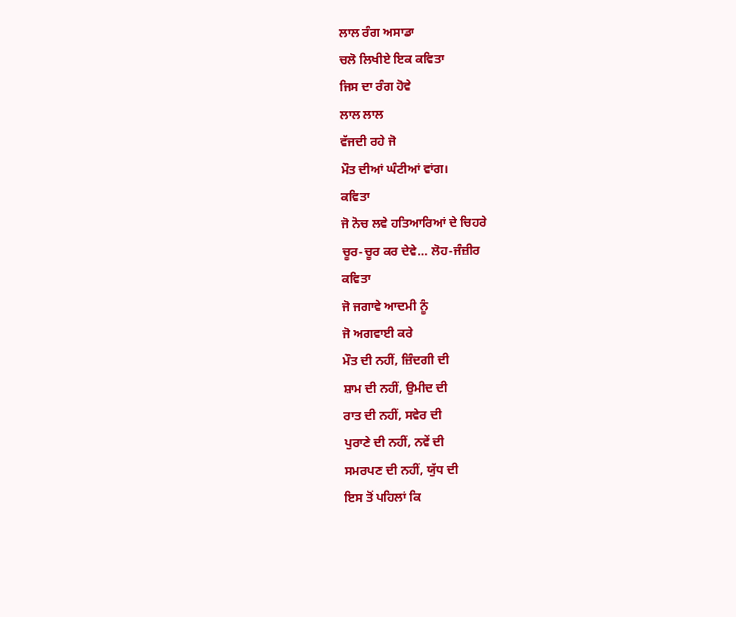ਲਾਲ ਰੰਗ ਅਸਾਡਾ
ਚਲੋ ਲਿਖੀਏ ਇਕ ਕਵਿਤਾ
ਜਿਸ ਦਾ ਰੰਗ ਹੋਵੇ
ਲਾਲ ਲਾਲ
ਵੱਜਦੀ ਰਹੇ ਜੋ
ਮੌਤ ਦੀਆਂ ਘੰਟੀਆਂ ਵਾਂਗ।
ਕਵਿਤਾ
ਜੋ ਨੋਚ ਲਵੇ ਹਤਿਆਰਿਆਂ ਦੇ ਚਿਹਰੇ
ਚੂਰ-ਚੂਰ ਕਰ ਦੇਵੇ… ਲੋਹ-ਜੰਜ਼ੀਰ
ਕਵਿਤਾ
ਜੋ ਜਗਾਵੇ ਆਦਮੀ ਨੂੰ
ਜੋ ਅਗਵਾਈ ਕਰੇ
ਮੌਤ ਦੀ ਨਹੀਂ, ਜ਼ਿੰਦਗੀ ਦੀ
ਸ਼ਾਮ ਦੀ ਨਹੀਂ, ਉਮੀਦ ਦੀ
ਰਾਤ ਦੀ ਨਹੀਂ, ਸਵੇਰ ਦੀ
ਪੁਰਾਣੇ ਦੀ ਨਹੀਂ, ਨਵੇਂ ਦੀ
ਸਮਰਪਣ ਦੀ ਨਹੀਂ, ਯੁੱਧ ਦੀ
ਇਸ ਤੋਂ ਪਹਿਲਾਂ ਕਿ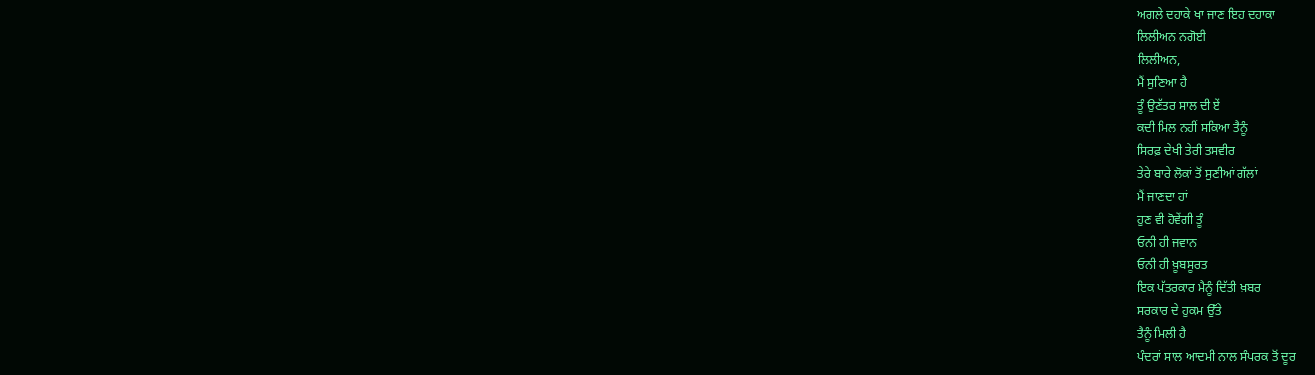ਅਗਲੇ ਦਹਾਕੇ ਖਾ ਜਾਣ ਇਹ ਦਹਾਕਾ
ਲਿਲੀਅਨ ਨਗੋਈ
ਲਿਲੀਅਨ,
ਮੈਂ ਸੁਣਿਆ ਹੈ
ਤੂੰ ਉਣੱਤਰ ਸਾਲ ਦੀ ਏਂ
ਕਦੀ ਮਿਲ ਨਹੀਂ ਸਕਿਆ ਤੈਨੂੰ
ਸਿਰਫ਼ ਦੇਖੀ ਤੇਰੀ ਤਸਵੀਰ
ਤੇਰੇ ਬਾਰੇ ਲੋਕਾਂ ਤੋਂ ਸੁਣੀਆਂ ਗੱਲਾਂ
ਮੈਂ ਜਾਣਦਾ ਹਾਂ
ਹੁਣ ਵੀ ਹੋਵੇਂਗੀ ਤੂੰ
ਓਨੀ ਹੀ ਜਵਾਨ
ਓਨੀ ਹੀ ਖ਼ੂਬਸੂਰਤ
ਇਕ ਪੱਤਰਕਾਰ ਮੈਨੂੰ ਦਿੱਤੀ ਖ਼ਬਰ
ਸਰਕਾਰ ਦੇ ਹੁਕਮ ਉੱਤੇ
ਤੈਨੂੰ ਮਿਲੀ ਹੈ
ਪੰਦਰਾਂ ਸਾਲ ਆਦਮੀ ਨਾਲ ਸੰਪਰਕ ਤੋਂ ਦੂਰ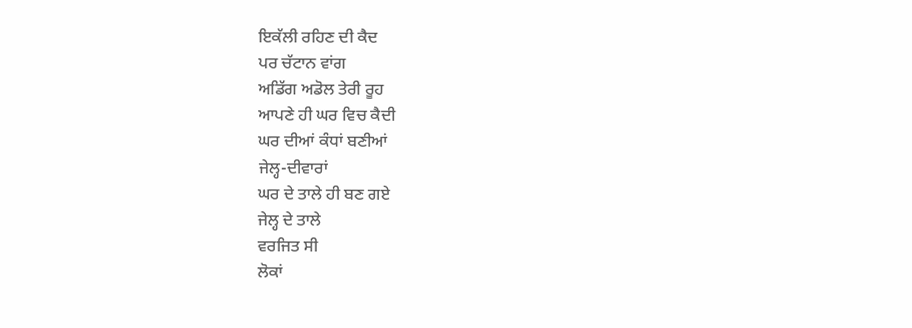ਇਕੱਲੀ ਰਹਿਣ ਦੀ ਕੈਦ
ਪਰ ਚੱਟਾਨ ਵਾਂਗ
ਅਡਿੱਗ ਅਡੋਲ ਤੇਰੀ ਰੂਹ
ਆਪਣੇ ਹੀ ਘਰ ਵਿਚ ਕੈਦੀ
ਘਰ ਦੀਆਂ ਕੰਧਾਂ ਬਣੀਆਂ
ਜੇਲ੍ਹ-ਦੀਵਾਰਾਂ
ਘਰ ਦੇ ਤਾਲੇ ਹੀ ਬਣ ਗਏ
ਜੇਲ੍ਹ ਦੇ ਤਾਲੇ
ਵਰਜਿਤ ਸੀ
ਲੋਕਾਂ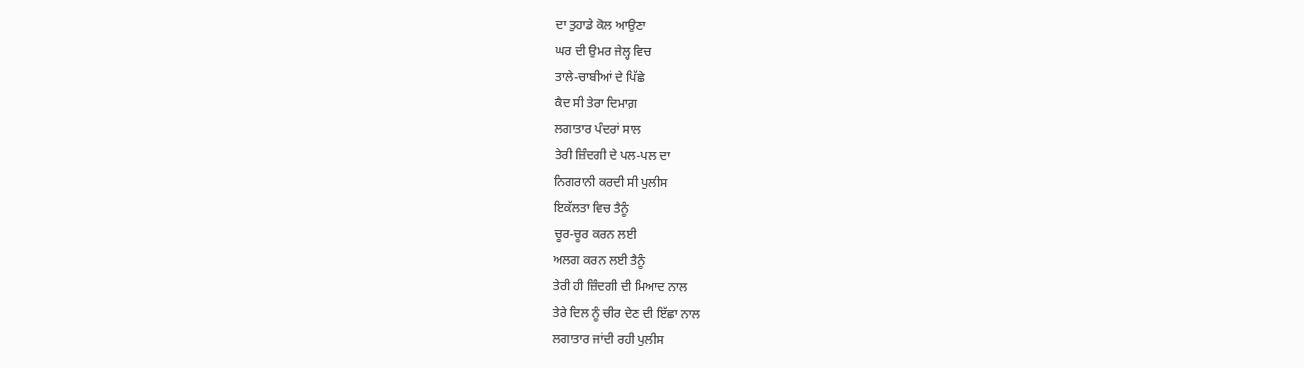ਦਾ ਤੁਹਾਡੇ ਕੋਲ ਆਉਣਾ
ਘਰ ਦੀ ਉਮਰ ਜੇਲ੍ਹ ਵਿਚ
ਤਾਲੇ-ਚਾਬੀਆਂ ਦੇ ਪਿੱਛੇ
ਕੈਦ ਸੀ ਤੇਰਾ ਦਿਮਾਗ਼
ਲਗਾਤਾਰ ਪੰਦਰਾਂ ਸਾਲ
ਤੇਰੀ ਜ਼ਿੰਦਗੀ ਦੇ ਪਲ-ਪਲ ਦਾ
ਨਿਗਰਾਨੀ ਕਰਦੀ ਸੀ ਪੁਲੀਸ
ਇਕੱਲਤਾ ਵਿਚ ਤੈਨੂੰ
ਚੂਰ-ਚੂਰ ਕਰਨ ਲਈ
ਅਲਗ ਕਰਨ ਲਈ ਤੈਨੂੰ
ਤੇਰੀ ਹੀ ਜ਼ਿੰਦਗੀ ਦੀ ਮਿਆਦ ਨਾਲ
ਤੇਰੇ ਦਿਲ ਨੂੰ ਚੀਰ ਦੇਣ ਦੀ ਇੱਛਾ ਨਾਲ
ਲਗਾਤਾਰ ਜਾਂਦੀ ਰਹੀ ਪੁਲੀਸ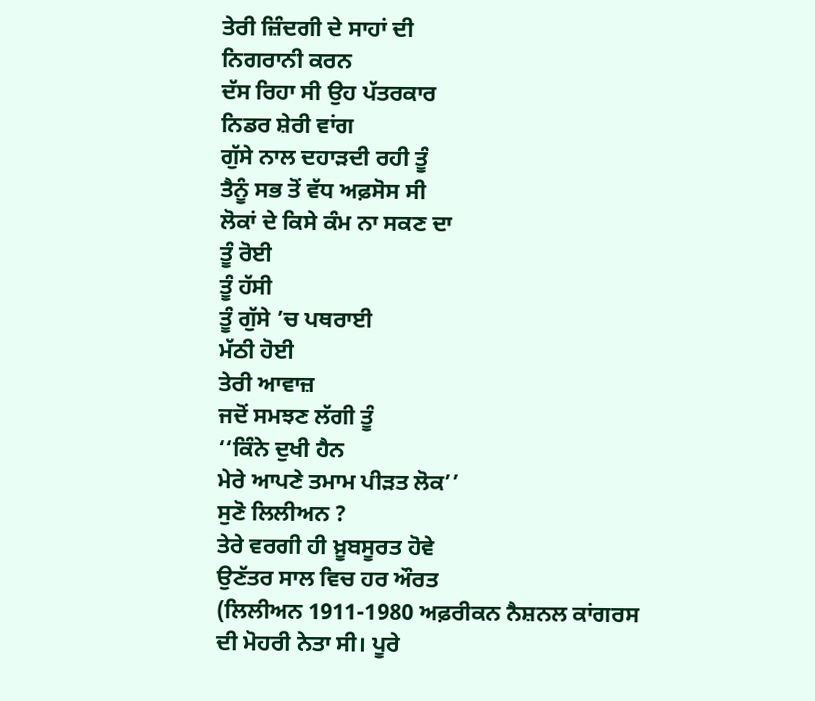ਤੇਰੀ ਜ਼ਿੰਦਗੀ ਦੇ ਸਾਹਾਂ ਦੀ
ਨਿਗਰਾਨੀ ਕਰਨ
ਦੱਸ ਰਿਹਾ ਸੀ ਉਹ ਪੱਤਰਕਾਰ
ਨਿਡਰ ਸ਼ੇਰੀ ਵਾਂਗ
ਗੁੱਸੇ ਨਾਲ ਦਹਾੜਦੀ ਰਹੀ ਤੂੰ
ਤੈਨੂੰ ਸਭ ਤੋਂ ਵੱਧ ਅਫ਼ਸੋਸ ਸੀ
ਲੋਕਾਂ ਦੇ ਕਿਸੇ ਕੰਮ ਨਾ ਸਕਣ ਦਾ
ਤੂੰ ਰੋਈ
ਤੂੰ ਹੱਸੀ
ਤੂੰ ਗੁੱਸੇ ’ਚ ਪਥਰਾਈ
ਮੱਠੀ ਹੋਈ
ਤੇਰੀ ਆਵਾਜ਼
ਜਦੋਂ ਸਮਝਣ ਲੱਗੀ ਤੂੰ
‘‘ਕਿੰਨੇ ਦੁਖੀ ਹੈਨ
ਮੇਰੇ ਆਪਣੇ ਤਮਾਮ ਪੀੜਤ ਲੋਕ’’
ਸੁਣੋ ਲਿਲੀਅਨ ?
ਤੇਰੇ ਵਰਗੀ ਹੀ ਖ਼ੂਬਸੂਰਤ ਹੋਵੇ
ਉਣੱਤਰ ਸਾਲ ਵਿਚ ਹਰ ਔਰਤ
(ਲਿਲੀਅਨ 1911-1980 ਅਫ਼ਰੀਕਨ ਨੈਸ਼ਨਲ ਕਾਂਗਰਸ ਦੀ ਮੋਹਰੀ ਨੇਤਾ ਸੀ। ਪੂਰੇ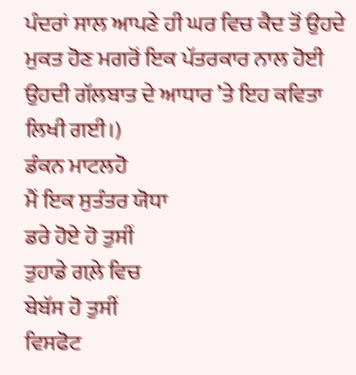ਪੰਦਰਾਂ ਸਾਲ ਆਪਣੇ ਹੀ ਘਰ ਵਿਚ ਕੈਦ ਤੋਂ ਉਹਦੇ ਮੁਕਤ ਹੋਣ ਮਗਰੋਂ ਇਕ ਪੱਤਰਕਾਰ ਨਾਲ ਹੋਈ ਉਹਦੀ ਗੱਲਬਾਤ ਦੇ ਆਧਾਰ ’ਤੇ ਇਹ ਕਵਿਤਾ ਲਿਖੀ ਗਈ।)
ਡੰਕਨ ਮਾਟਲਹੋ
ਮੈਂ ਇਕ ਸੁਤੰਤਰ ਯੋਧਾ
ਡਰੇ ਹੋਏ ਹੋ ਤੁਸੀਂ
ਤੁਹਾਡੇ ਗਲ਼ੇ ਵਿਚ
ਬੇਬੱਸ ਹੋ ਤੁਸੀਂ
ਵਿਸਫੋਟ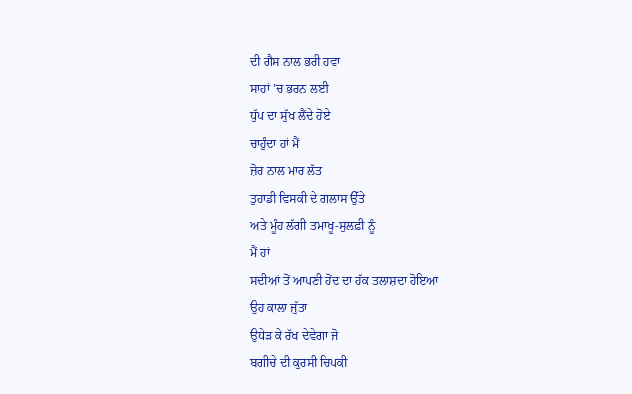ਦੀ ਗੈਸ ਨਾਲ ਭਰੀ ਹਵਾ
ਸਾਹਾਂ ’ਚ ਭਰਨ ਲਈ
ਧੁੱਪ ਦਾ ਸੁੱਖ ਲੈਂਦੇ ਹੋਏ
ਚਾਹੁੰਦਾ ਹਾਂ ਮੈਂ
ਜ਼ੋਰ ਨਾਲ ਮਾਰ ਲੱਤ
ਤੁਹਾਡੀ ਵਿਸਕੀ ਦੇ ਗਲਾਸ ਉੱਤੇ
ਅਤੇ ਮੂੰਹ ਲੱਗੀ ਤਮਾਖੂ-ਸੁਲਫ਼ੀ ਨੂੰ
ਮੈਂ ਹਾਂ
ਸਦੀਆਂ ਤੋਂ ਆਪਣੀ ਹੋਂਦ ਦਾ ਹੱਕ ਤਲਾਸ਼ਦਾ ਹੋਇਆ
ਉਹ ਕਾਲਾ ਜੁੱਤਾ
ਉਧੇੜ ਕੇ ਰੱਖ ਦੇਵੇਗਾ ਜੋ
ਬਗੀਚੇ ਦੀ ਕੁਰਸੀ ਚਿਪਕੀ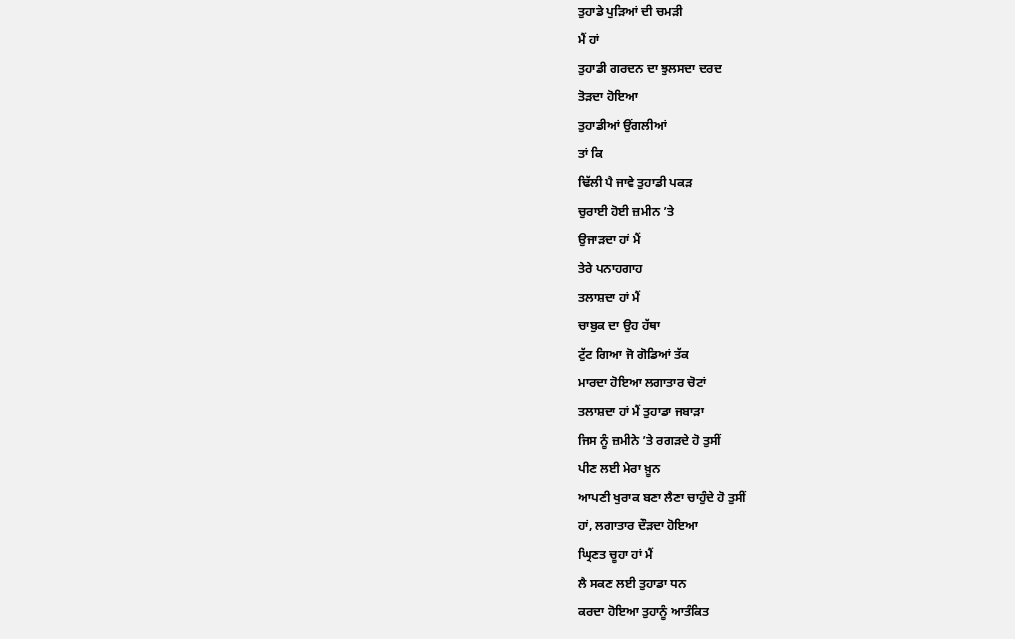ਤੁਹਾਡੇ ਪੁੜਿਆਂ ਦੀ ਚਮੜੀ
ਮੈਂ ਹਾਂ
ਤੁਹਾਡੀ ਗਰਦਨ ਦਾ ਝੁਲਸਦਾ ਦਰਦ
ਤੋੜਦਾ ਹੋਇਆ
ਤੁਹਾਡੀਆਂ ਉਂਗਲੀਆਂ
ਤਾਂ ਕਿ
ਢਿੱਲੀ ਪੈ ਜਾਵੇ ਤੁਹਾਡੀ ਪਕੜ
ਚੁਰਾਈ ਹੋਈ ਜ਼ਮੀਨ ’ਤੇ
ਉਜਾੜਦਾ ਹਾਂ ਮੈਂ
ਤੇਰੇ ਪਨਾਹਗਾਹ
ਤਲਾਸ਼ਦਾ ਹਾਂ ਮੈਂ
ਚਾਬੁਕ ਦਾ ਉਹ ਹੱਥਾ
ਟੁੱਟ ਗਿਆ ਜੋ ਗੋਡਿਆਂ ਤੱਕ
ਮਾਰਦਾ ਹੋਇਆ ਲਗਾਤਾਰ ਚੋਟਾਂ
ਤਲਾਸ਼ਦਾ ਹਾਂ ਮੈਂ ਤੁਹਾਡਾ ਜਬਾੜਾ
ਜਿਸ ਨੂੰ ਜ਼ਮੀਨੇ ’ਤੇ ਰਗੜਦੇ ਹੋ ਤੁਸੀਂ
ਪੀਣ ਲਈ ਮੇਰਾ ਖ਼ੂਨ
ਆਪਣੀ ਖੁਰਾਕ ਬਣਾ ਲੈਣਾ ਚਾਹੁੰਦੇ ਹੋ ਤੁਸੀਂ
ਹਾਂ, ਲਗਾਤਾਰ ਦੌੜਦਾ ਹੋਇਆ
ਘ੍ਰਿਣਤ ਚੂਹਾ ਹਾਂ ਮੈਂ
ਲੈ ਸਕਣ ਲਈ ਤੁਹਾਡਾ ਧਨ
ਕਰਦਾ ਹੋਇਆ ਤੁਹਾਨੂੰ ਆਤੰਕਿਤ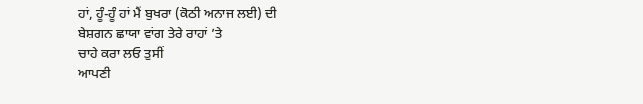ਹਾਂ, ਹੂੰ-ਹੂੰ ਹਾਂ ਮੈਂ ਬੁਖਰਾ (ਕੋਠੀ ਅਨਾਜ ਲਈ) ਦੀ
ਬੇਸ਼ਗਨ ਛਾਯਾ ਵਾਂਗ ਤੇਰੇ ਰਾਹਾਂ ’ਤੇ
ਚਾਹੇ ਕਰਾ ਲਓ ਤੁਸੀਂ
ਆਪਣੀ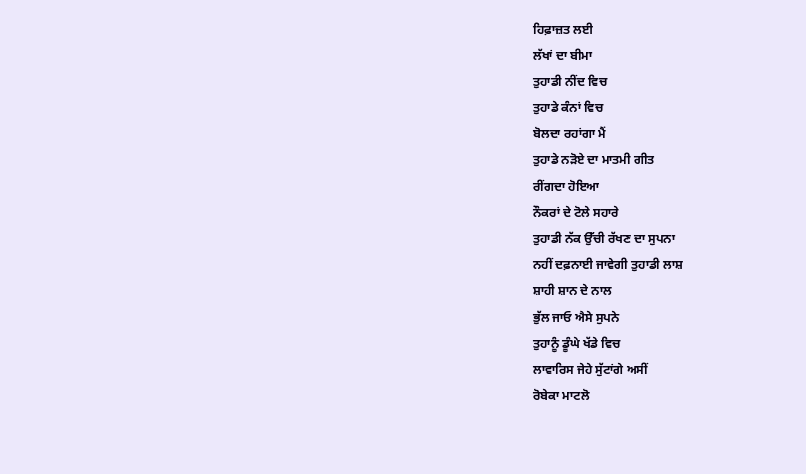ਹਿਫ਼ਾਜ਼ਤ ਲਈ
ਲੱਖਾਂ ਦਾ ਬੀਮਾ
ਤੁਹਾਡੀ ਨੀਂਦ ਵਿਚ
ਤੁਹਾਡੇ ਕੰਨਾਂ ਵਿਚ
ਬੋਲਦਾ ਰਹਾਂਗਾ ਮੈਂ
ਤੁਹਾਡੇ ਨੜੋਏ ਦਾ ਮਾਤਮੀ ਗੀਤ
ਰੀਂਗਦਾ ਹੋਇਆ
ਨੌਕਰਾਂ ਦੇ ਟੋਲੇ ਸਹਾਰੇ
ਤੁਹਾਡੀ ਨੱਕ ਉੱਚੀ ਰੱਖਣ ਦਾ ਸੁਪਨਾ
ਨਹੀਂ ਦਫ਼ਨਾਈ ਜਾਵੇਗੀ ਤੁਹਾਡੀ ਲਾਸ਼
ਸ਼ਾਹੀ ਸ਼ਾਨ ਦੇ ਨਾਲ
ਭੁੱਲ ਜਾਓ ਐਸੇ ਸੁਪਨੇ
ਤੁਹਾਨੂੰ ਡੂੰਘੇ ਖੱਡੇ ਵਿਚ
ਲਾਵਾਰਿਸ ਜੇਹੇ ਸੁੱਟਾਂਗੇ ਅਸੀਂ
ਰੋਬੇਕਾ ਮਾਟਲੋ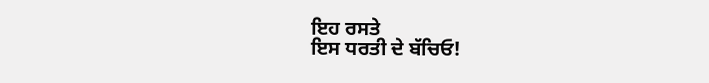ਇਹ ਰਸਤੇ
ਇਸ ਧਰਤੀ ਦੇ ਬੱਚਿਓ!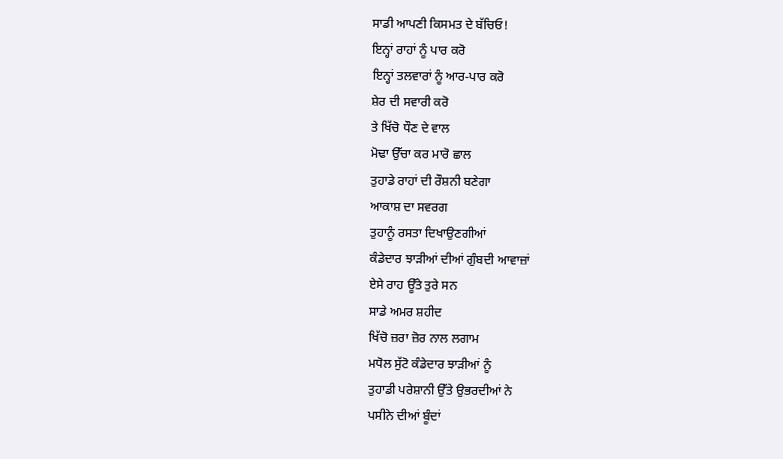ਸਾਡੀ ਆਪਣੀ ਕਿਸਮਤ ਦੇ ਬੱਚਿਓ!
ਇਨ੍ਹਾਂ ਰਾਹਾਂ ਨੂੰ ਪਾਰ ਕਰੋ
ਇਨ੍ਹਾਂ ਤਲਵਾਰਾਂ ਨੂੰ ਆਰ-ਪਾਰ ਕਰੋ
ਸ਼ੇਰ ਦੀ ਸਵਾਰੀ ਕਰੋ
ਤੇ ਖਿੱਚੋ ਧੌਣ ਦੇ ਵਾਲ
ਮੋਢਾ ਉੱਚਾ ਕਰ ਮਾਰੋ ਛਾਲ
ਤੁਹਾਡੇ ਰਾਹਾਂ ਦੀ ਰੌਸ਼ਨੀ ਬਣੇਗਾ
ਆਕਾਸ਼ ਦਾ ਸਵਰਗ
ਤੁਹਾਨੂੰ ਰਸਤਾ ਦਿਖਾਉਣਗੀਆਂ
ਕੰਡੇਦਾਰ ਝਾੜੀਆਂ ਦੀਆਂ ਗੁੰਬਦੀ ਆਵਾਜ਼ਾਂ
ਏਸੇ ਰਾਹ ਊੱਤੇ ਤੁਰੇ ਸਨ
ਸਾਡੇ ਅਮਰ ਸ਼ਹੀਦ
ਖਿੱਚੋ ਜ਼ਰਾ ਜ਼ੋਰ ਨਾਲ ਲਗਾਮ
ਮਧੋਲ ਸੁੱਟੋ ਕੰਡੇਦਾਰ ਝਾੜੀਆਂ ਨੂੰ
ਤੁਹਾਡੀ ਪਰੇਸ਼ਾਨੀ ਉੱਤੇ ਉਭਰਦੀਆਂ ਨੇ
ਪਸੀਨੇ ਦੀਆਂ ਬੂੰਦਾਂ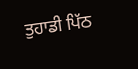ਤੁਹਾਡੀ ਪਿੱਠ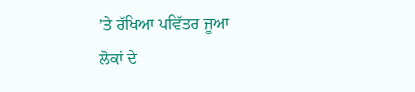’ਤੇ ਰੱਖਿਆ ਪਵਿੱਤਰ ਜੂਆ
ਲੋਕਾਂ ਦੇ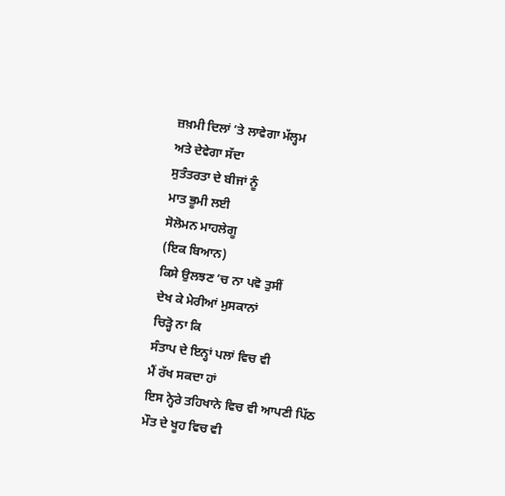ਜ਼ਖ਼ਮੀ ਦਿਲਾਂ ’ਤੇ ਲਾਵੇਗਾ ਮੱਲ੍ਹਮ
ਅਤੇ ਦੇਵੇਗਾ ਸੱਦਾ
ਸੁਤੰਤਰਤਾ ਦੇ ਬੀਜਾਂ ਨੂੰ
ਮਾਤ ਭੂਮੀ ਲਈ
ਸੋਲੋਮਨ ਮਾਹਲੇਗੂ
(ਇਕ ਬਿਆਨ)
ਕਿਸੇ ਉਲਝਣ ’ਚ ਨਾ ਪਵੋ ਤੁਸੀਂ
ਦੇਖ ਕੇ ਮੇਰੀਆਂ ਮੁਸਕਾਨਾਂ
ਚਿੜ੍ਹੋ ਨਾ ਕਿ
ਸੰਤਾਪ ਦੇ ਇਨ੍ਹਾਂ ਪਲਾਂ ਵਿਚ ਵੀ
ਮੈਂ ਰੱਖ ਸਕਦਾ ਹਾਂ
ਇਸ ਨ੍ਹੇਰੇ ਤਹਿਖਾਨੇ ਵਿਚ ਵੀ ਆਪਣੀ ਪਿੱਠ
ਮੌਤ ਦੇ ਖੂਹ ਵਿਚ ਵੀ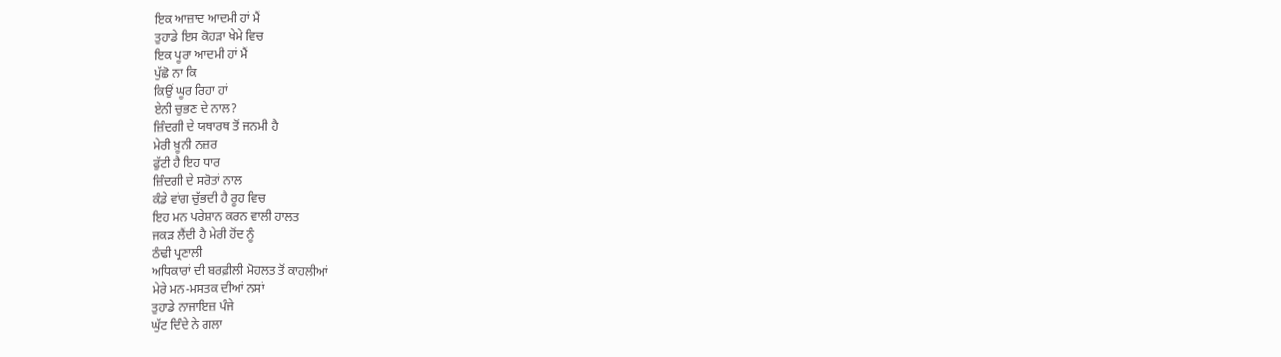ਇਕ ਆਜ਼ਾਦ ਆਦਮੀ ਹਾਂ ਮੈਂ
ਤੁਹਾਡੇ ਇਸ ਕੋਹੜਾ ਖੇਮੇ ਵਿਚ
ਇਕ ਪੂਰਾ ਆਦਮੀ ਹਾਂ ਮੈਂ
ਪੁੱਛੋ ਨਾ ਕਿ
ਕਿਉਂ ਘੂਰ ਰਿਹਾ ਹਾਂ
ਏਨੀ ਚੁਭਣ ਦੇ ਨਾਲ?
ਜ਼ਿੰਦਗੀ ਦੇ ਯਥਾਰਥ ਤੋਂ ਜਨਮੀ ਹੈ
ਮੇਰੀ ਖ਼ੂਨੀ ਨਜ਼ਰ
ਫੁੱਟੀ ਹੈ ਇਹ ਧਾਰ
ਜ਼ਿੰਦਗੀ ਦੇ ਸਰੋਤਾਂ ਨਾਲ
ਕੰਡੇ ਵਾਂਗ ਚੁੱਭਦੀ ਹੈ ਰੂਹ ਵਿਚ
ਇਹ ਮਨ ਪਰੇਸ਼ਾਨ ਕਰਨ ਵਾਲੀ ਹਾਲਤ
ਜਕੜ ਲੈਂਦੀ ਹੈ ਮੇਰੀ ਹੋਂਦ ਨੂੰ
ਠੰਢੀ ਪ੍ਰਣਾਲੀ
ਅਧਿਕਾਰਾਂ ਦੀ ਬਰਫ਼ੀਲੀ ਮੋਹਲਤ ਤੋਂ ਕਾਹਲੀਆਂ
ਮੇਰੇ ਮਨ-ਮਸਤਕ ਦੀਆਂ ਨਸਾਂ
ਤੁਹਾਡੇ ਨਾਜਾਇਜ਼ ਪੰਜੇ
ਘੁੱਟ ਦਿੰਦੇ ਨੇ ਗਲਾ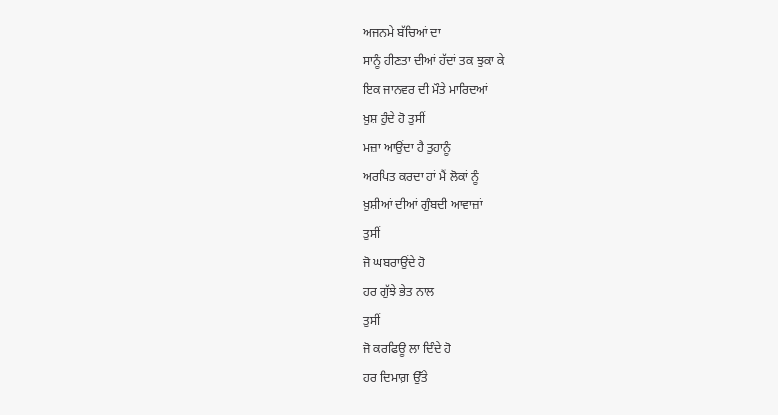ਅਜਨਮੇ ਬੱਚਿਆਂ ਦਾ
ਸਾਨੂੰ ਹੀਣਤਾ ਦੀਆਂ ਹੱਦਾਂ ਤਕ ਝੁਕਾ ਕੇ
ਇਕ ਜਾਨਵਰ ਦੀ ਮੌਤੇ ਮਾਰਿਦਆਂ
ਖ਼ੁਸ਼ ਹੁੰਦੇ ਹੋ ਤੁਸੀਂ
ਮਜ਼ਾ ਆਉਂਦਾ ਹੈ ਤੁਹਾਨੂੰ
ਅਰਪਿਤ ਕਰਦਾ ਹਾਂ ਮੈਂ ਲੋਕਾਂ ਨੂੰ
ਖ਼ੁਸ਼ੀਆਂ ਦੀਆਂ ਗੁੰਬਦੀ ਆਵਾਜ਼ਾਂ
ਤੁਸੀਂ
ਜੋ ਘਬਰਾਉਂਦੇ ਹੋ
ਹਰ ਗੁੱਝੇ ਭੇਤ ਨਾਲ
ਤੁਸੀਂ
ਜੋ ਕਰਫਿਊ ਲਾ ਦਿੰਦੇ ਹੋ
ਹਰ ਦਿਮਾਗ਼ ਉੱਤੇ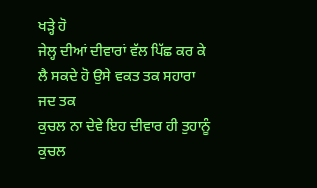ਖੜ੍ਹੇ ਹੋ
ਜੇਲ੍ਹ ਦੀਆਂ ਦੀਵਾਰਾਂ ਵੱਲ ਪਿੱਛ ਕਰ ਕੇ
ਲੈ ਸਕਦੇ ਹੋ ਉਸੇ ਵਕਤ ਤਕ ਸਹਾਰਾ
ਜਦ ਤਕ
ਕੁਚਲ ਨਾ ਦੇਵੇ ਇਹ ਦੀਵਾਰ ਹੀ ਤੁਹਾਨੂੰ
ਕੁਚਲ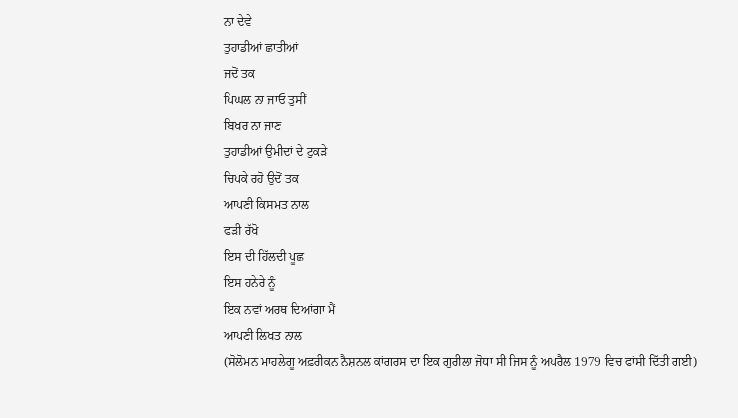ਨਾ ਦੇਵੇ
ਤੁਹਾਡੀਆਂ ਛਾਤੀਆਂ
ਜਦੋਂ ਤਕ
ਪਿਘਲ ਨਾ ਜਾਓ ਤੁਸੀਂ
ਬਿਖਰ ਨਾ ਜਾਣ
ਤੁਹਾਡੀਆਂ ਉਮੀਦਾਂ ਦੇ ਟੁਕੜੇ
ਚਿਪਕੇ ਰਹੋ ਉਦੋਂ ਤਕ
ਆਪਣੀ ਕਿਸਮਤ ਨਾਲ
ਫੜੀ ਰੱਖੋ
ਇਸ ਦੀ ਹਿੱਲਦੀ ਪੂਛ
ਇਸ ਹਨੇਰੇ ਨੂੰ
ਇਕ ਨਵਾਂ ਅਰਥ ਦਿਆਂਗਾ ਮੈਂ
ਆਪਣੀ ਲਿਖਤ ਨਾਲ
(ਸੋਲੋਮਨ ਮਾਹਲੇਗੂ ਅਫ਼ਰੀਕਨ ਨੈਸ਼ਨਲ ਕਾਂਗਰਸ ਦਾ ਇਕ ਗੁਰੀਲਾ ਜੋਧਾ ਸੀ ਜਿਸ ਨੂੰ ਅਪਰੈਲ 1979 ਵਿਚ ਫਾਂਸੀ ਦਿੱਤੀ ਗਈ)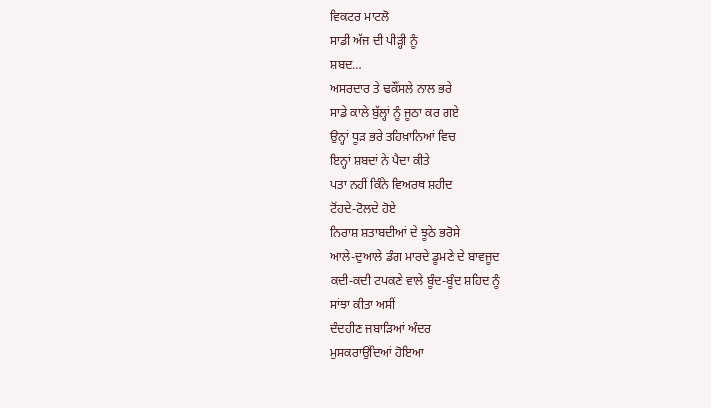ਵਿਕਟਰ ਮਾਟਲੋ
ਸਾਡੀ ਅੱਜ ਦੀ ਪੀੜ੍ਹੀ ਨੂੰ
ਸ਼ਬਦ…
ਅਸਰਦਾਰ ਤੇ ਢਕੌਂਸਲੇ ਨਾਲ ਭਰੇ
ਸਾਡੇ ਕਾਲੇ ਬੁੱਲ੍ਹਾਂ ਨੂੰ ਜੂਠਾ ਕਰ ਗਏ
ਉਨ੍ਹਾਂ ਧੂੜ ਭਰੇ ਤਹਿਖ਼ਾਨਿਆਂ ਵਿਚ
ਇਨ੍ਹਾਂ ਸ਼ਬਦਾਂ ਨੇ ਪੈਦਾ ਕੀਤੇ
ਪਤਾ ਨਹੀਂ ਕਿੰਨੇ ਵਿਅਰਥ ਸ਼ਹੀਦ
ਟੋਂਹਦੇ-ਟੋਲਦੇ ਹੋਏ
ਨਿਰਾਸ਼ ਸ਼ਤਾਬਦੀਆਂ ਦੇ ਝੂਠੇ ਭਰੋਸੇ
ਆਲੇ-ਦੁਆਲੇ ਡੰਗ ਮਾਰਦੇ ਡੂਮਣੇ ਦੇ ਬਾਵਜੂਦ
ਕਦੀ-ਕਦੀ ਟਪਕਣੇ ਵਾਲੇ ਬੂੰਦ-ਬੂੰਦ ਸ਼ਹਿਦ ਨੂੰ
ਸਾਂਝਾ ਕੀਤਾ ਅਸੀਂ
ਦੰਦਹੀਣ ਜਬਾੜਿਆਂ ਅੰਦਰ
ਮੁਸਕਰਾਉਂਦਿਆਂ ਹੋਇਆ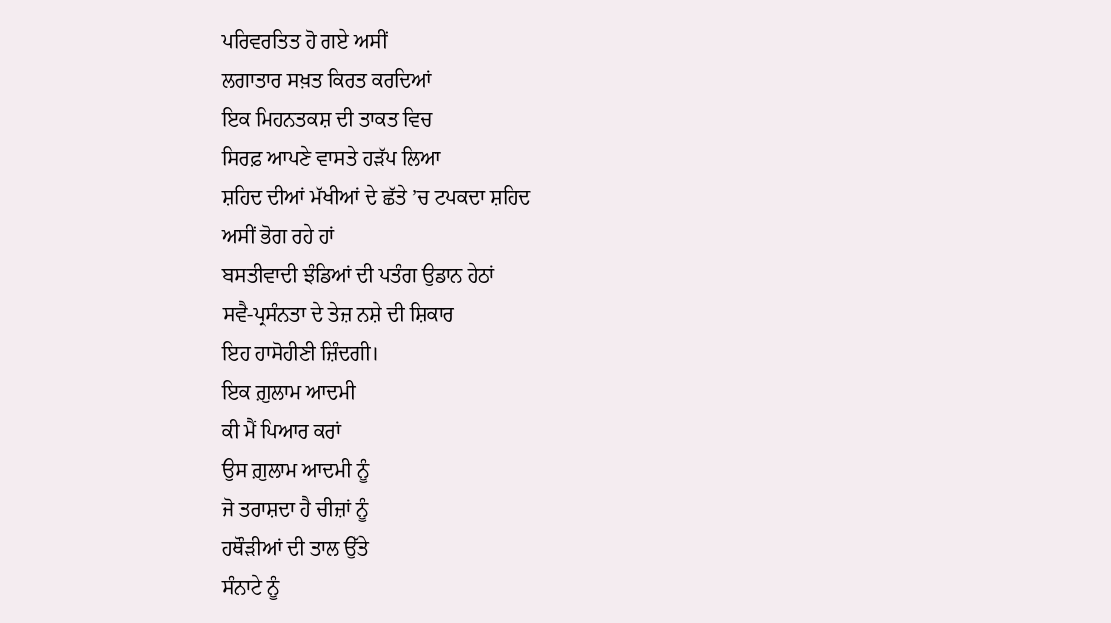ਪਰਿਵਰਤਿਤ ਹੋ ਗਏ ਅਸੀਂ
ਲਗਾਤਾਰ ਸਖ਼ਤ ਕਿਰਤ ਕਰਦਿਆਂ
ਇਕ ਮਿਹਨਤਕਸ਼ ਦੀ ਤਾਕਤ ਵਿਚ
ਸਿਰਫ਼ ਆਪਣੇ ਵਾਸਤੇ ਹੜੱਪ ਲਿਆ
ਸ਼ਹਿਦ ਦੀਆਂ ਮੱਖੀਆਂ ਦੇ ਛੱਤੇ ’ਚ ਟਪਕਦਾ ਸ਼ਹਿਦ
ਅਸੀਂ ਭੋਗ ਰਹੇ ਹਾਂ
ਬਸਤੀਵਾਦੀ ਝੰਡਿਆਂ ਦੀ ਪਤੰਗ ਉਡਾਨ ਹੇਠਾਂ
ਸਵੈ-ਪ੍ਰਸੰਨਤਾ ਦੇ ਤੇਜ਼ ਨਸ਼ੇ ਦੀ ਸ਼ਿਕਾਰ
ਇਹ ਹਾਸੋਹੀਣੀ ਜ਼ਿੰਦਗੀ।
ਇਕ ਗ਼ੁਲਾਮ ਆਦਮੀ
ਕੀ ਮੈਂ ਪਿਆਰ ਕਰਾਂ
ਉਸ ਗ਼ੁਲਾਮ ਆਦਮੀ ਨੂੰ
ਜੋ ਤਰਾਸ਼ਦਾ ਹੈ ਚੀਜ਼ਾਂ ਨੂੰ
ਹਥੌੜੀਆਂ ਦੀ ਤਾਲ ਉੱਤੇ
ਸੰਨਾਟੇ ਨੂੰ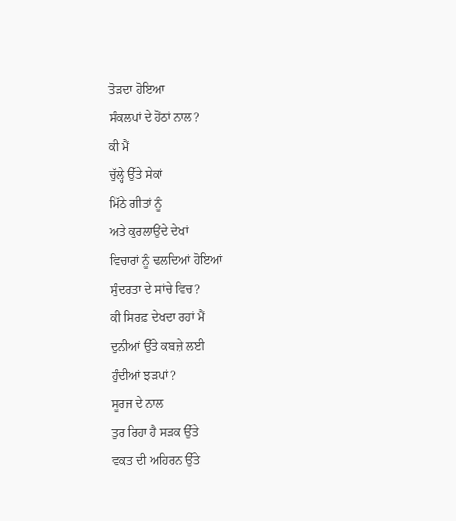ਤੋੜਦਾ ਹੋਇਆ
ਸੰਕਲਪਾਂ ਦੇ ਹੋਂਠਾਂ ਨਾਲ?
ਕੀ ਮੈਂ
ਚੁੱਲ੍ਹੇ ਉੱਤੇ ਸੇਕਾਂ
ਮਿੱਠੇ ਗੀਤਾਂ ਨੂੰ
ਅਤੇ ਕੁਰਲਾਉਂਦੇ ਦੇਖਾਂ
ਵਿਚਾਰਾਂ ਨੂੰ ਢਲਦਿਆਂ ਹੋਇਆਂ
ਸੁੰਦਰਤਾ ਦੇ ਸਾਂਚੇ ਵਿਚ?
ਕੀ ਸਿਰਫ਼ ਦੇਖਦਾ ਰਹਾਂ ਮੈਂ
ਦੁਨੀਆਂ ਉੱਤੇ ਕਬਜ਼ੇ ਲਈ
ਹੁੰਦੀਆਂ ਝੜਪਾਂ?
ਸੂਰਜ ਦੇ ਨਾਲ
ਤੁਰ ਰਿਹਾ ਹੈ ਸੜਕ ਉੱਤੇ
ਵਕਤ ਦੀ ਅਹਿਰਨ ਉੱਤੇ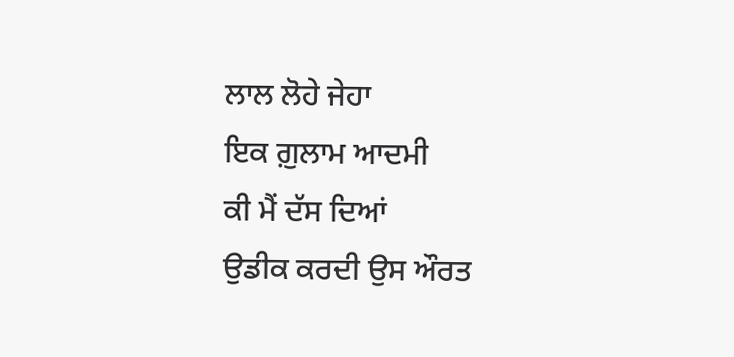ਲਾਲ ਲੋਹੇ ਜੇਹਾ
ਇਕ ਗ਼ੁਲਾਮ ਆਦਮੀ
ਕੀ ਮੈਂ ਦੱਸ ਦਿਆਂ
ਉਡੀਕ ਕਰਦੀ ਉਸ ਔਰਤ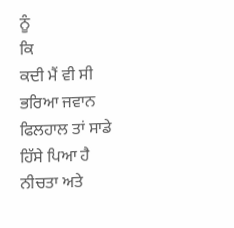ਨੂੰ
ਕਿ
ਕਦੀ ਮੈਂ ਵੀ ਸੀ ਭਰਿਆ ਜਵਾਨ
ਫਿਲਹਾਲ ਤਾਂ ਸਾਡੇ ਹਿੱਸੇ ਪਿਆ ਹੈ
ਨੀਚਤਾ ਅਤੇ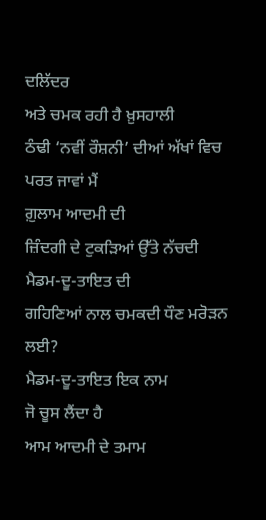ਦਲਿੱਦਰ
ਅਤੇ ਚਮਕ ਰਹੀ ਹੈ ਖ਼ੁਸਹਾਲੀ
ਠੰਢੀ ‘ਨਵੀਂ ਰੌਸ਼ਨੀ’ ਦੀਆਂ ਅੱਖਾਂ ਵਿਚ
ਪਰਤ ਜਾਵਾਂ ਮੈਂ
ਗ਼ੁਲਾਮ ਆਦਮੀ ਦੀ
ਜ਼ਿੰਦਗੀ ਦੇ ਟੁਕੜਿਆਂ ਉੱਤੇ ਨੱਚਦੀ
ਮੈਡਮ-ਦੂ-ਤਾਇਤ ਦੀ
ਗਹਿਣਿਆਂ ਨਾਲ ਚਮਕਦੀ ਧੌਣ ਮਰੋੜਨ ਲਈ?
ਮੈਡਮ-ਦੂ-ਤਾਇਤ ਇਕ ਨਾਮ
ਜੋ ਚੂਸ ਲੈਂਦਾ ਹੈ
ਆਮ ਆਦਮੀ ਦੇ ਤਮਾਮ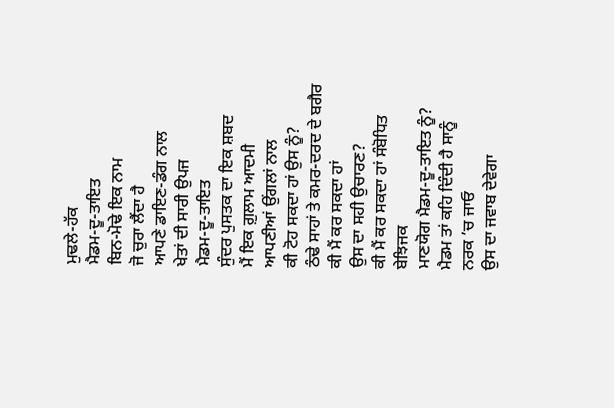ਮੁਢਲੇ-ਹੱਕ
ਮੈਡਮ-ਦੂ-ਤਾਇਤ
ਬਿਨ-ਮੋਢੇ ਇਕ ਨਾਮ
ਜੋ ਚੁਰਾ ਲੈਂਦਾ ਹੈ
ਆਪਣੇ ਡਾਇਣ-ਡੰਗ ਨਾਲ
ਖੇਤਾਂ ਦੀ ਸਾਰੀ ਉਪਜ
ਮੈਡਮ-ਦੂ-ਤਾਇਤ
ਸੁੰਦਰ ਪੁਸਤਕ ਦਾ ਇਕ ਸ਼ਬਦ
ਮੈਂ ਇਕ ਗ਼ੁਲਾਮ ਆਦਮੀ
ਆਪਣੀਆਂ ਉਂਗਲਾਂ ਨਾਲ
ਕੀ ਟੋਹ ਸਕਦਾ ਹਾਂ ਉਸ ਨੂੰ?
ਠੰਢੇ ਸਾਹਾਂ ਤੇ ਕਮਰ-ਦਰਦ ਦੇ ਬਗੈਰ
ਕੀ ਮੈਂ ਕਰ ਸਕਦਾ ਹਾਂ
ਉਸ ਦਾ ਸਹੀ ਉਚਾਰਣ?
ਕੀ ਮੈਂ ਕਰ ਸਕਦਾ ਹਾਂ ਸੰਬੋਧਿਤ ਬੇਝਿਜਕ
ਮਾਣਯੋਗ ਮੈਡਮ-ਦੂ-ਤਾਇਤ ਨੂੰ?
ਮੈਡਮ ਤਾਂ ਕਹਿ ਦਿੰਦੀ ਹੈ ਸਾਨੂੰ
ਨਰਕ ’ਚ ਜਾਓ
ਉਸ ਦਾ ਜਵਾਬ ਦੇਵੇਗਾ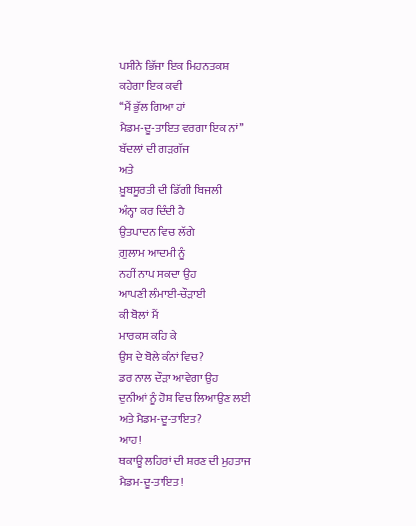ਪਸੀਨੇ ਭਿੱਜਾ ਇਕ ਮਿਹਨਤਕਸ਼
ਕਹੇਗਾ ਇਕ ਕਵੀ
‘‘ਮੈਂ ਭੁੱਲ ਗਿਆ ਹਾਂ
ਮੈਡਮ-ਦੂ-ਤਾਇਤ ਵਰਗਾ ਇਕ ਨਾਂ’’
ਬੱਦਲਾਂ ਦੀ ਗੜਗੱਜ
ਅਤੇ
ਖ਼ੂਬਸੂਰਤੀ ਦੀ ਡਿੱਗੀ ਬਿਜਲੀ
ਅੰਨ੍ਹਾ ਕਰ ਦਿੰਦੀ ਹੈ
ਉਤਪਾਦਨ ਵਿਚ ਲੱਗੇ
ਗ਼ੁਲਾਮ ਆਦਮੀ ਨੂੰ
ਨਹੀਂ ਨਾਪ ਸਕਦਾ ਉਹ
ਆਪਣੀ ਲੰਮਾਈ-ਚੌੜਾਈ
ਕੀ ਬੋਲਾਂ ਮੈਂ
ਮਾਰਕਸ ਕਹਿ ਕੇ
ਉਸ ਦੇ ਬੋਲੇ ਕੰਨਾਂ ਵਿਚ?
ਡਰ ਨਾਲ ਦੌੜਾ ਆਵੇਗਾ ਉਹ
ਦੁਨੀਆਂ ਨੂੰ ਹੋਸ਼ ਵਿਚ ਲਿਆਉਣ ਲਈ
ਅਤੇ ਮੈਡਮ-ਦੂ-ਤਾਇਤ?
ਆਹ!
ਥਕਾਊ ਲਹਿਰਾਂ ਦੀ ਸ਼ਰਣ ਦੀ ਮੁਹਤਾਜ
ਮੈਡਮ-ਦੂ-ਤਾਇਤ!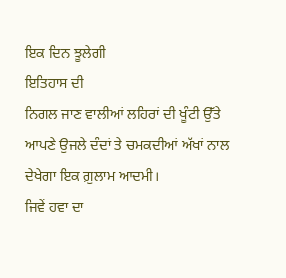ਇਕ ਦਿਨ ਝੂਲੇਗੀ
ਇਤਿਹਾਸ ਦੀ
ਨਿਗਲ ਜਾਣ ਵਾਲੀਆਂ ਲਹਿਰਾਂ ਦੀ ਖੂੰਟੀ ਉੱਤੇ
ਆਪਣੇ ਉਜਲੇ ਦੰਦਾਂ ਤੇ ਚਮਕਦੀਆਂ ਅੱਖਾਂ ਨਾਲ
ਦੇਖੇਗਾ ਇਕ ਗ਼ੁਲਾਮ ਆਦਮੀ।
ਜਿਵੇਂ ਹਵਾ ਦਾ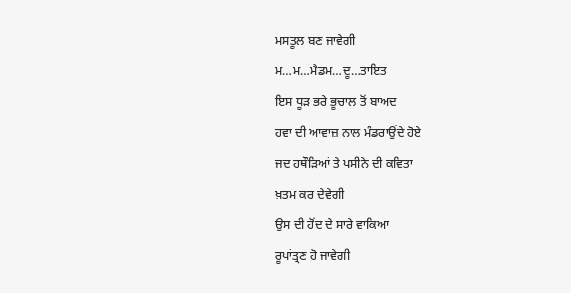ਮਸਤੂਲ ਬਣ ਜਾਵੇਗੀ
ਮ…ਮ…ਮੈਡਮ…ਦੂ…ਤਾਇਤ
ਇਸ ਧੂੜ ਭਰੇ ਭੂਚਾਲ ਤੋਂ ਬਾਅਦ
ਹਵਾ ਦੀ ਆਵਾਜ਼ ਨਾਲ ਮੰਡਰਾਉਂਦੇ ਹੋਏ
ਜਦ ਹਥੌੜਿਆਂ ਤੇ ਪਸੀਨੇ ਦੀ ਕਵਿਤਾ
ਖ਼ਤਮ ਕਰ ਦੇਵੇਗੀ
ਉਸ ਦੀ ਹੋਂਦ ਦੇ ਸਾਰੇ ਵਾਕਿਆ
ਰੂਪਾਂਤ੍ਰਣ ਹੋ ਜਾਵੇਗੀ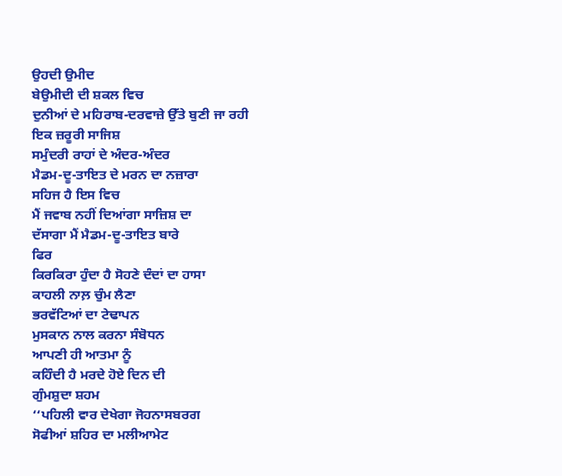ਉਹਦੀ ਉਮੀਦ
ਬੇਉਮੀਦੀ ਦੀ ਸ਼ਕਲ ਵਿਚ
ਦੁਨੀਆਂ ਦੇ ਮਹਿਰਾਬ-ਦਰਵਾਜ਼ੇ ਉੱਤੇ ਬੁਣੀ ਜਾ ਰਹੀ
ਇਕ ਜ਼ਰੂਰੀ ਸਾਜਿਸ਼
ਸਮੁੰਦਰੀ ਰਾਹਾਂ ਦੇ ਅੰਦਰ-ਅੰਦਰ
ਮੈਡਮ-ਦੂ-ਤਾਇਤ ਦੇ ਮਰਨ ਦਾ ਨਜ਼ਾਰਾ
ਸਹਿਜ ਹੈ ਇਸ ਵਿਚ
ਮੈਂ ਜਵਾਬ ਨਹੀਂ ਦਿਆਂਗਾ ਸਾਜ਼ਿਸ਼ ਦਾ
ਦੱਸਾਗਾ ਮੈਂ ਮੈਡਮ-ਦੂ-ਤਾਇਤ ਬਾਰੇ
ਫਿਰ
ਕਿਰਕਿਰਾ ਹੁੰਦਾ ਹੈ ਸੋਹਣੇ ਦੰਦਾਂ ਦਾ ਹਾਸਾ
ਕਾਹਲੀ ਨਾਲ਼ ਚੁੰਮ ਲੈਣਾ
ਭਰਵੱਟਿਆਂ ਦਾ ਟੇਢਾਪਨ
ਮੁਸਕਾਨ ਨਾਲ ਕਰਨਾ ਸੰਬੋਧਨ
ਆਪਣੀ ਹੀ ਆਤਮਾ ਨੂੰ
ਕਹਿੰਦੀ ਹੈ ਮਰਦੇ ਹੋਏ ਦਿਨ ਦੀ
ਗੁੰਮਸ਼ੁਦਾ ਸ਼ਹਮ
‘‘ਪਹਿਲੀ ਵਾਰ ਦੇਖੇਗਾ ਜੋਹਨਾਸਬਰਗ
ਸੋਫੀਆਂ ਸ਼ਹਿਰ ਦਾ ਮਲੀਆਮੇਟ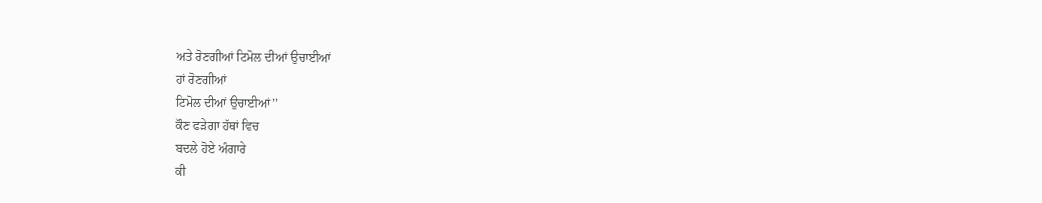ਅਤੇ ਰੋਣਗੀਆਂ ਟਿਮੋਲ ਦੀਆਂ ਉਚਾਈਆਂ
ਹਾਂ ਰੋਣਗੀਆਂ
ਟਿਮੋਲ ਦੀਆਂ ਉਚਾਈਆਂ’’
ਕੌਣ ਫੜੇਗਾ ਹੱਥਾਂ ਵਿਚ
ਬਦਲੇ ਹੋਏ ਅੰਗਾਰੇ
ਕੀ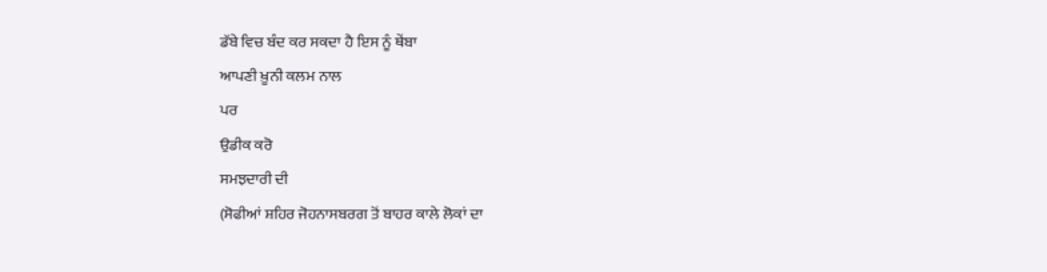ਡੱਬੇ ਵਿਚ ਬੰਦ ਕਰ ਸਕਦਾ ਹੈ ਇਸ ਨੂੰ ਥੇਂਬਾ
ਆਪਣੀ ਖ਼ੂਨੀ ਕਲਮ ਨਾਲ
ਪਰ
ਉਡੀਕ ਕਰੋ
ਸਮਝਦਾਰੀ ਦੀ
(ਸੋਫੀਆਂ ਸ਼ਹਿਰ ਜੋਹਨਾਸਬਰਗ ਤੋਂ ਬਾਹਰ ਕਾਲੇ ਲੋਕਾਂ ਦਾ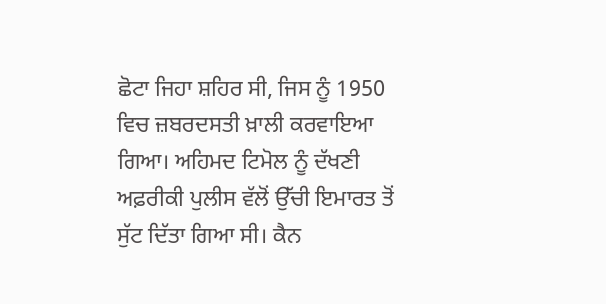ਛੋਟਾ ਜਿਹਾ ਸ਼ਹਿਰ ਸੀ, ਜਿਸ ਨੂੰ 1950 ਵਿਚ ਜ਼ਬਰਦਸਤੀ ਖ਼ਾਲੀ ਕਰਵਾਇਆ ਗਿਆ। ਅਹਿਮਦ ਟਿਮੋਲ ਨੂੰ ਦੱਖਣੀ ਅਫ਼ਰੀਕੀ ਪੁਲੀਸ ਵੱਲੋਂ ਉੱਚੀ ਇਮਾਰਤ ਤੋਂ ਸੁੱਟ ਦਿੱਤਾ ਗਿਆ ਸੀ। ਕੈਨ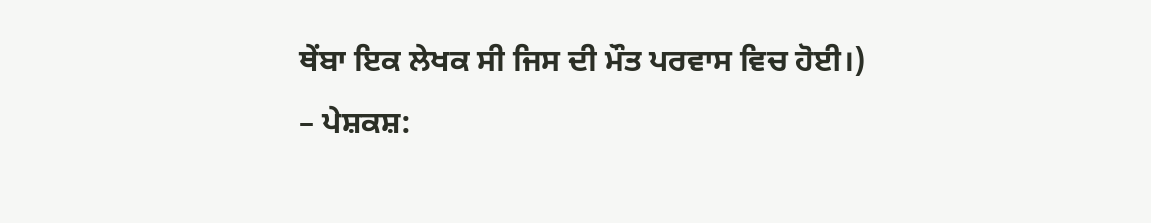ਥੇਂਬਾ ਇਕ ਲੇਖਕ ਸੀ ਜਿਸ ਦੀ ਮੌਤ ਪਰਵਾਸ ਵਿਚ ਹੋਈ।)
– ਪੇਸ਼ਕਸ਼: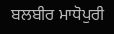ਬਲਬੀਰ ਮਾਧੋਪੁਰੀ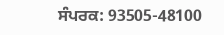ਸੰਪਰਕ: 93505-48100